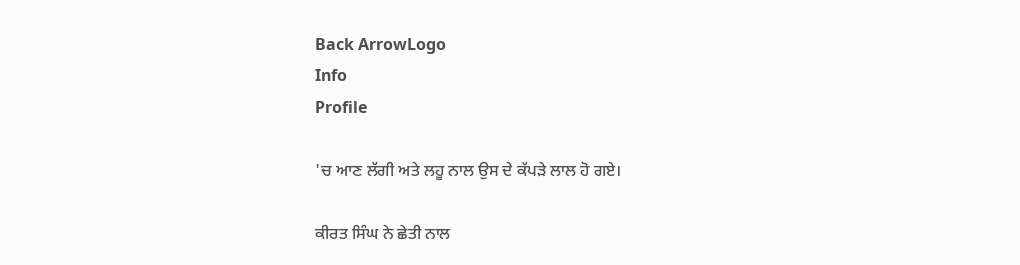Back ArrowLogo
Info
Profile

'ਚ ਆਣ ਲੱਗੀ ਅਤੇ ਲਹੂ ਨਾਲ ਉਸ ਦੇ ਕੱਪੜੇ ਲਾਲ ਹੋ ਗਏ।

ਕੀਰਤ ਸਿੰਘ ਨੇ ਛੇਤੀ ਨਾਲ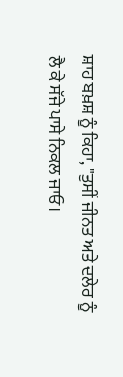ਸ਼ਾਹ ਬਖ਼ਸ਼ ਨੂੰ ਕਿਹਾ, "ਤੁਸੀਂ ਜੀਨਤ ਅਤੇ ਦਲੇਰ ਨੂੰ ਲੈ ਕੇ ਸੱਜੇ ਪਾਸੇ ਨਿਕਲ ਜਾਓ।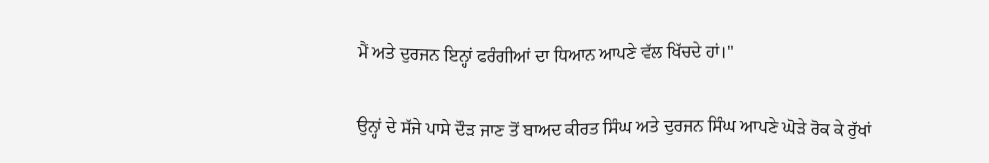ਮੈਂ ਅਤੇ ਦੁਰਜਨ ਇਨ੍ਹਾਂ ਫਰੰਗੀਆਂ ਦਾ ਧਿਆਨ ਆਪਣੇ ਵੱਲ ਖਿੱਚਦੇ ਹਾਂ।"

ਉਨ੍ਹਾਂ ਦੇ ਸੱਜੇ ਪਾਸੇ ਦੌੜ ਜਾਣ ਤੋਂ ਬਾਅਦ ਕੀਰਤ ਸਿੰਘ ਅਤੇ ਦੁਰਜਨ ਸਿੰਘ ਆਪਣੇ ਘੋੜੇ ਰੋਕ ਕੇ ਰੁੱਖਾਂ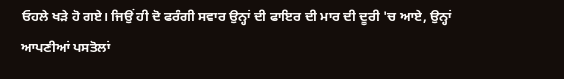ਓਹਲੇ ਖੜੇ ਹੋ ਗਏ। ਜਿਉਂ ਹੀ ਦੋ ਫਰੰਗੀ ਸਵਾਰ ਉਨ੍ਹਾਂ ਦੀ ਫਾਇਰ ਦੀ ਮਾਰ ਦੀ ਦੂਰੀ 'ਚ ਆਏ, ਉਨ੍ਹਾਂ ਆਪਣੀਆਂ ਪਸਤੋਲਾਂ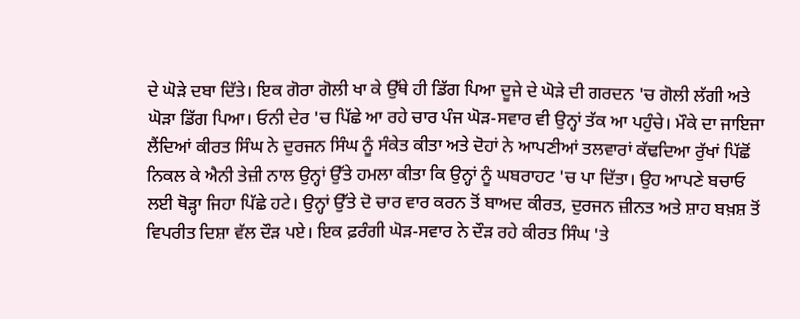ਦੇ ਘੋੜੇ ਦਬਾ ਦਿੱਤੇ। ਇਕ ਗੋਰਾ ਗੋਲੀ ਖਾ ਕੇ ਉੱਥੇ ਹੀ ਡਿੱਗ ਪਿਆ ਦੂਜੇ ਦੇ ਘੋੜੇ ਦੀ ਗਰਦਨ 'ਚ ਗੋਲੀ ਲੱਗੀ ਅਤੇ ਘੋੜਾ ਡਿੱਗ ਪਿਆ। ਓਨੀ ਦੇਰ 'ਚ ਪਿੱਛੇ ਆ ਰਹੇ ਚਾਰ ਪੰਜ ਘੋੜ-ਸਵਾਰ ਵੀ ਉਨ੍ਹਾਂ ਤੱਕ ਆ ਪਹੁੰਚੇ। ਮੌਕੇ ਦਾ ਜਾਇਜਾ ਲੈਂਦਿਆਂ ਕੀਰਤ ਸਿੰਘ ਨੇ ਦੁਰਜਨ ਸਿੰਘ ਨੂੰ ਸੰਕੇਤ ਕੀਤਾ ਅਤੇ ਦੋਹਾਂ ਨੇ ਆਪਣੀਆਂ ਤਲਵਾਰਾਂ ਕੱਢਦਿਆ ਰੁੱਖਾਂ ਪਿੱਛੋਂ ਨਿਕਲ ਕੇ ਐਨੀ ਤੇਜ਼ੀ ਨਾਲ ਉਨ੍ਹਾਂ ਉੱਤੇ ਹਮਲਾ ਕੀਤਾ ਕਿ ਉਨ੍ਹਾਂ ਨੂੰ ਘਬਰਾਹਟ 'ਚ ਪਾ ਦਿੱਤਾ। ਉਹ ਆਪਣੇ ਬਚਾਓ ਲਈ ਥੋੜ੍ਹਾ ਜਿਹਾ ਪਿੱਛੇ ਹਟੇ। ਉਨ੍ਹਾਂ ਉੱਤੇ ਦੋ ਚਾਰ ਵਾਰ ਕਰਨ ਤੋਂ ਬਾਅਦ ਕੀਰਤ, ਦੁਰਜਨ ਜ਼ੀਨਤ ਅਤੇ ਸ਼ਾਹ ਬਖ਼ਸ਼ ਤੋਂ ਵਿਪਰੀਤ ਦਿਸ਼ਾ ਵੱਲ ਦੌੜ ਪਏ। ਇਕ ਫ਼ਰੰਗੀ ਘੋੜ-ਸਵਾਰ ਨੇ ਦੌੜ ਰਹੇ ਕੀਰਤ ਸਿੰਘ 'ਤੇ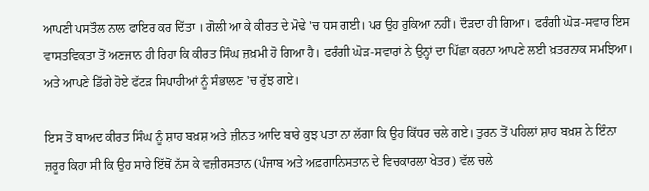ਆਪਣੀ ਪਸਤੌਲ ਨਾਲ ਫਾਇਰ ਕਰ ਦਿੱਤਾ । ਗੋਲੀ ਆ ਕੇ ਕੀਰਤ ਦੇ ਮੋਢੇ 'ਚ ਧਸ ਗਈ। ਪਰ ਉਹ ਰੁਕਿਆ ਨਹੀਂ। ਦੌੜਦਾ ਹੀ ਗਿਆ। ਫਰੰਗੀ ਘੋੜ-ਸਵਾਰ ਇਸ ਵਾਸਤਵਿਕਤਾ ਤੋਂ ਅਣਜਾਨ ਹੀ ਰਿਹਾ ਕਿ ਕੀਰਤ ਸਿੰਘ ਜ਼ਖ਼ਮੀ ਹੋ ਗਿਆ ਹੈ। ਫਰੰਗੀ ਘੋੜ-ਸਵਾਰਾਂ ਨੇ ਉਨ੍ਹਾਂ ਦਾ ਪਿੱਛਾ ਕਰਨਾ ਆਪਣੇ ਲਈ ਖ਼ਤਰਨਾਕ ਸਮਝਿਆ। ਅਤੇ ਆਪਣੇ ਡਿੱਗੇ ਹੋਏ ਫੱਟੜ ਸਿਪਾਹੀਆਂ ਨੂੰ ਸੰਭਾਲਣ 'ਚ ਰੁੱਝ ਗਏ।

ਇਸ ਤੋਂ ਬਾਅਦ ਕੀਰਤ ਸਿੰਘ ਨੂੰ ਸ਼ਾਹ ਬਖ਼ਸ਼ ਅਤੇ ਜ਼ੀਨਤ ਆਦਿ ਬਾਰੇ ਕੁਝ ਪਤਾ ਨਾ ਲੱਗਾ ਕਿ ਉਹ ਕਿੱਧਰ ਚਲੇ ਗਏ। ਤੁਰਨ ਤੋਂ ਪਹਿਲਾਂ ਸ਼ਾਹ ਬਖ਼ਸ਼ ਨੇ ਇੰਨਾ ਜ਼ਰੂਰ ਕਿਹਾ ਸੀ ਕਿ ਉਹ ਸਾਰੇ ਇੱਥੋਂ ਨੱਸ ਕੇ ਵਜ਼ੀਰਸਤਾਨ (ਪੰਜਾਬ ਅਤੇ ਅਫ਼ਗਾਨਿਸਤਾਨ ਦੇ ਵਿਚਕਾਰਲਾ ਖੇਤਰ) ਵੱਲ ਚਲੇ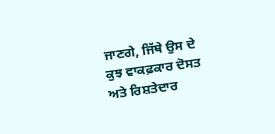ਜਾਣਗੇ, ਜਿੱਥੇ ਉਸ ਦੇ ਕੁਝ ਵਾਕਫ਼ਕਾਰ ਦੋਸਤ ਅਤੇ ਰਿਸ਼ਤੇਦਾਰ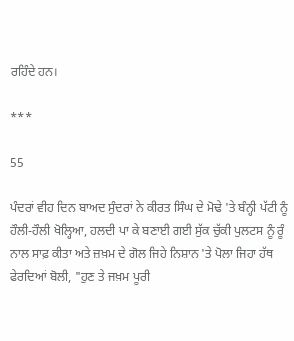ਰਹਿੰਦੇ ਹਨ।

***

55

ਪੰਦਰਾਂ ਵੀਹ ਦਿਨ ਬਾਅਦ ਸੁੰਦਰਾਂ ਨੇ ਕੀਰਤ ਸਿੰਘ ਦੇ ਮੋਢੇ 'ਤੇ ਬੰਨ੍ਹੀ ਪੱਟੀ ਨੂੰ ਹੌਲੀ-ਹੌਲੀ ਖੋਲ੍ਹਿਆ, ਹਲਦੀ ਪਾ ਕੇ ਬਣਾਈ ਗਈ ਸੁੱਕ ਚੁੱਕੀ ਪੁਲਟਸ ਨੂੰ ਰੂੰ ਨਾਲ ਸਾਫ਼ ਕੀਤਾ ਅਤੇ ਜ਼ਖ਼ਮ ਦੇ ਗੋਲ ਜਿਹੇ ਨਿਸ਼ਾਨ 'ਤੇ ਪੋਲਾ ਜਿਹਾ ਹੱਥ ਫੇਰਦਿਆਂ ਬੋਲੀ, "ਹੁਣ ਤੇ ਜਖ਼ਮ ਪੂਰੀ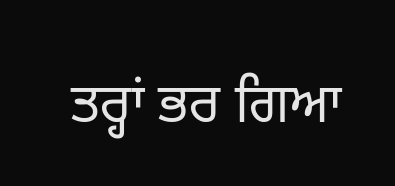ਤਰ੍ਹਾਂ ਭਰ ਗਿਆ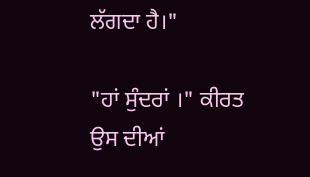ਲੱਗਦਾ ਹੈ।"

"ਹਾਂ ਸੁੰਦਰਾਂ ।" ਕੀਰਤ ਉਸ ਦੀਆਂ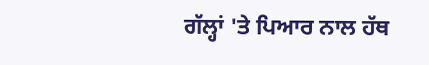ਗੱਲ੍ਹਾਂ 'ਤੇ ਪਿਆਰ ਨਾਲ ਹੱਥ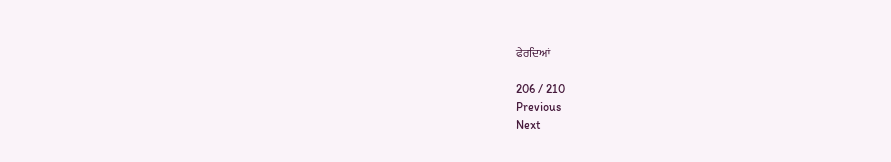ਫੇਰਦਿਆਂ

206 / 210
Previous
Next